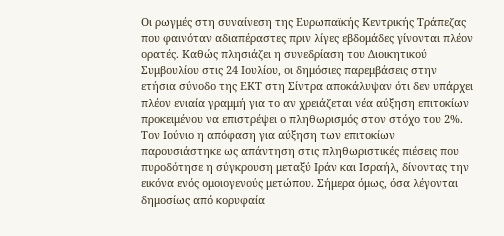Οι ρωγμές στη συναίνεση της Ευρωπαϊκής Κεντρικής Τράπεζας που φαινόταν αδιαπέραστες πριν λίγες εβδομάδες γίνονται πλέον ορατές. Καθώς πλησιάζει η συνεδρίαση του Διοικητικού Συμβουλίου στις 24 Ιουλίου, οι δημόσιες παρεμβάσεις στην ετήσια σύνοδο της ΕΚΤ στη Σίντρα αποκάλυψαν ότι δεν υπάρχει πλέον ενιαία γραμμή για το αν χρειάζεται νέα αύξηση επιτοκίων προκειμένου να επιστρέψει ο πληθωρισμός στον στόχο του 2%.
Τον Ιούνιο η απόφαση για αύξηση των επιτοκίων παρουσιάστηκε ως απάντηση στις πληθωριστικές πιέσεις που πυροδότησε η σύγκρουση μεταξύ Ιράν και Ισραήλ, δίνοντας την εικόνα ενός ομοιογενούς μετώπου. Σήμερα όμως, όσα λέγονται δημοσίως από κορυφαία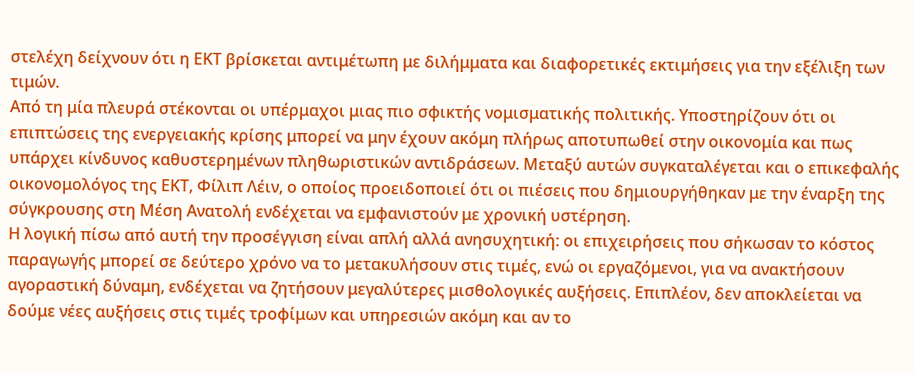στελέχη δείχνουν ότι η ΕΚΤ βρίσκεται αντιμέτωπη με διλήμματα και διαφορετικές εκτιμήσεις για την εξέλιξη των τιμών.
Από τη μία πλευρά στέκονται οι υπέρμαχοι μιας πιο σφικτής νομισματικής πολιτικής. Υποστηρίζουν ότι οι επιπτώσεις της ενεργειακής κρίσης μπορεί να μην έχουν ακόμη πλήρως αποτυπωθεί στην οικονομία και πως υπάρχει κίνδυνος καθυστερημένων πληθωριστικών αντιδράσεων. Μεταξύ αυτών συγκαταλέγεται και ο επικεφαλής οικονομολόγος της ΕΚΤ, Φίλιπ Λέιν, ο οποίος προειδοποιεί ότι οι πιέσεις που δημιουργήθηκαν με την έναρξη της σύγκρουσης στη Μέση Ανατολή ενδέχεται να εμφανιστούν με χρονική υστέρηση.
Η λογική πίσω από αυτή την προσέγγιση είναι απλή αλλά ανησυχητική: οι επιχειρήσεις που σήκωσαν το κόστος παραγωγής μπορεί σε δεύτερο χρόνο να το μετακυλήσουν στις τιμές, ενώ οι εργαζόμενοι, για να ανακτήσουν αγοραστική δύναμη, ενδέχεται να ζητήσουν μεγαλύτερες μισθολογικές αυξήσεις. Επιπλέον, δεν αποκλείεται να δούμε νέες αυξήσεις στις τιμές τροφίμων και υπηρεσιών ακόμη και αν το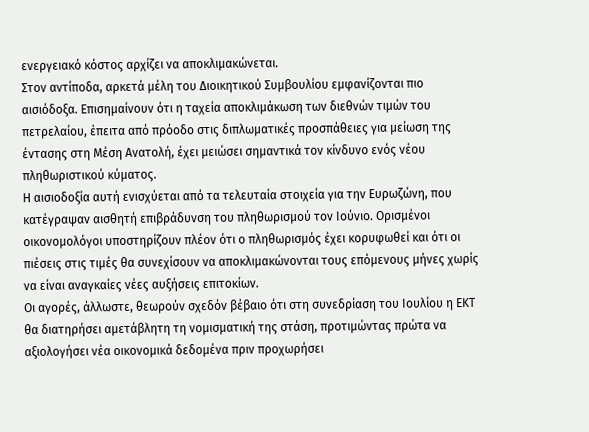ενεργειακό κόστος αρχίζει να αποκλιμακώνεται.
Στον αντίποδα, αρκετά μέλη του Διοικητικού Συμβουλίου εμφανίζονται πιο αισιόδοξα. Επισημαίνουν ότι η ταχεία αποκλιμάκωση των διεθνών τιμών του πετρελαίου, έπειτα από πρόοδο στις διπλωματικές προσπάθειες για μείωση της έντασης στη Μέση Ανατολή, έχει μειώσει σημαντικά τον κίνδυνο ενός νέου πληθωριστικού κύματος.
Η αισιοδοξία αυτή ενισχύεται από τα τελευταία στοιχεία για την Ευρωζώνη, που κατέγραψαν αισθητή επιβράδυνση του πληθωρισμού τον Ιούνιο. Ορισμένοι οικονομολόγοι υποστηρίζουν πλέον ότι ο πληθωρισμός έχει κορυφωθεί και ότι οι πιέσεις στις τιμές θα συνεχίσουν να αποκλιμακώνονται τους επόμενους μήνες χωρίς να είναι αναγκαίες νέες αυξήσεις επιτοκίων.
Οι αγορές, άλλωστε, θεωρούν σχεδόν βέβαιο ότι στη συνεδρίαση του Ιουλίου η ΕΚΤ θα διατηρήσει αμετάβλητη τη νομισματική της στάση, προτιμώντας πρώτα να αξιολογήσει νέα οικονομικά δεδομένα πριν προχωρήσει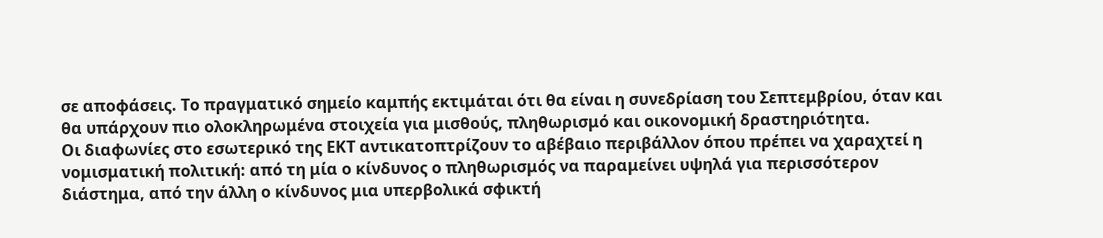σε αποφάσεις. Το πραγματικό σημείο καμπής εκτιμάται ότι θα είναι η συνεδρίαση του Σεπτεμβρίου, όταν και θα υπάρχουν πιο ολοκληρωμένα στοιχεία για μισθούς, πληθωρισμό και οικονομική δραστηριότητα.
Οι διαφωνίες στο εσωτερικό της ΕΚΤ αντικατοπτρίζουν το αβέβαιο περιβάλλον όπου πρέπει να χαραχτεί η νομισματική πολιτική: από τη μία ο κίνδυνος ο πληθωρισμός να παραμείνει υψηλά για περισσότερον διάστημα, από την άλλη ο κίνδυνος μια υπερβολικά σφικτή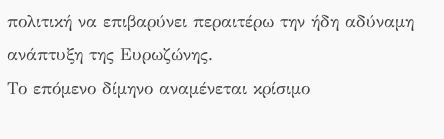πολιτική να επιβαρύνει περαιτέρω την ήδη αδύναμη ανάπτυξη της Ευρωζώνης.
Το επόμενο δίμηνο αναμένεται κρίσιμο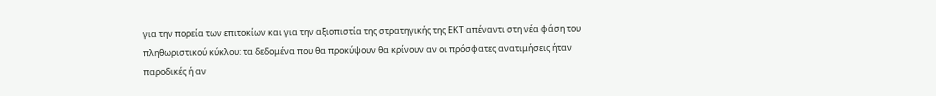για την πορεία των επιτοκίων και για την αξιοπιστία της στρατηγικής της ΕΚΤ απέναντι στη νέα φάση του πληθωριστικού κύκλου: τα δεδομένα που θα προκύψουν θα κρίνουν αν οι πρόσφατες ανατιμήσεις ήταν παροδικές ή αν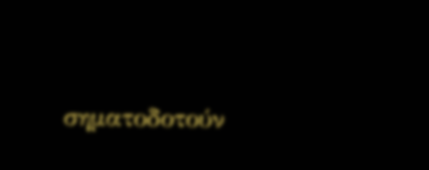σηματοδοτούν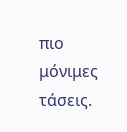πιο μόνιμες τάσεις.